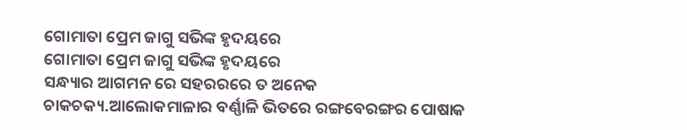ଗୋମାତା ପ୍ରେମ ଜାଗୁ ସଭିଙ୍କ ହୃଦୟରେ
ଗୋମାତା ପ୍ରେମ ଜାଗୁ ସଭିଙ୍କ ହୃଦୟରେ
ସନ୍ଧ୍ୟାର ଆଗମନ ରେ ସହରରରେ ତ ଅନେକ ଚାକଚକ୍ୟ.ଆଲୋକମାଳାର ବର୍ଣ୍ଣାଳି ଭିତରେ ରଙ୍ଗବେରଙ୍ଗର ପୋଷାକ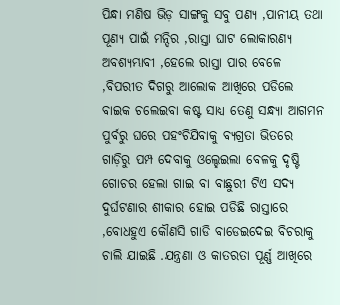ପିନ୍ଧା ମଣିଷ ଭିଡ଼ ସାଙ୍ଗକୁ ସବୁ ପଣ୍ୟ ,ପାନୀୟ ତଥା ପୂଣ୍ୟ ପାଇଁ ମନ୍ଦିର ,ରାସ୍ତା ଘାଟ ଲୋକାରଣ୍ୟ ଅବଶ୍ୟମ୍ଭାବୀ ,ହେଲେ ରାସ୍ତା ପାର ବେଳେ ,ବିପରୀତ ଦିଗରୁ ଆଲୋକ ଆଖିରେ ପଡିଲେ ବାଇକ ଚଲେଇବା କଷ୍ଟ ସାଧ୍ୟ ତେଣୁ ସନ୍ଧ୍ୟା ଆଗମନ ପୁର୍ବରୁ ଘରେ ପହଂଚିଯିବାକୁ ବ୍ୟଗ୍ରତା ଭିତରେ ଗାଡ଼ିରୁ ପମ୍ପ ଦେବାକୁ ଓଲ୍ହେଇଲା ବେଳକୁ ଦୃଷ୍ଟି ଗୋଚର ହେଲା ଗାଇ ବା ବାଛୁରୀ ଟିଏ ସଦ୍ୟ ଦୁର୍ଘଟଣାର ଶୀକାର ହୋଇ ପଡିଛି ରାସ୍ତାରେ ,ବୋଧହୁଏ କୌଣସି ଗାଡି ବାଡେଇଦେଇ ବିଚରାକୁ ଚାଲି ଯାଇଛି .ଯନ୍ତ୍ରଣା ଓ କାତରତା ପୂର୍ଣ୍ଣ ଆଖିରେ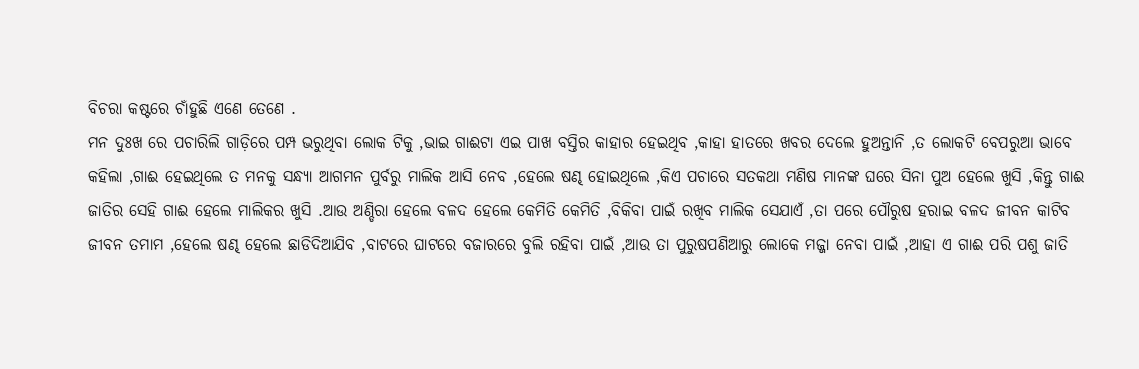ବିଚରା କଷ୍ଟରେ ଚାଁହୁଛି ଏଣେ ତେଣେ .
ମନ ଦୁଃଖ ରେ ପଚାରିଲି ଗାଡ଼ିରେ ପମ୍ପ ଭରୁଥିବା ଲୋକ ଟିକୁ ,ଭାଇ ଗାଈଟା ଏଇ ପାଖ ବସ୍ତିର କାହାର ହେଇଥିବ ,କାହା ହାତରେ ଖବର ଦେଲେ ହୁଅନ୍ତାନି ,ତ ଲୋକଟି ବେପରୁଆ ଭାବେ କହିଲା ,ଗାଈ ହେଇଥିଲେ ତ ମନକୁ ସନ୍ଧ୍ୟା ଆଗମନ ପୁର୍ବରୁ ମାଲିକ ଆସି ନେବ ,ହେଲେ ଷଣ୍ଢ ହୋଇଥିଲେ ,କିଏ ପଚାରେ ସତକଥା ମଣିଷ ମାନଙ୍କ ଘରେ ସିନା ପୁଅ ହେଲେ ଖୁସି ,କିନ୍ତୁ ଗାଈ ଜାତିର ସେହି ଗାଈ ହେଲେ ମାଲିକର ଖୁସି .ଆଉ ଅଣ୍ଡିରା ହେଲେ ବଳଦ ହେଲେ କେମିତି କେମିତି ,ବିକିବା ପାଇଁ ରଖିବ ମାଲିକ ସେଯାଏଁ ,ତା ପରେ ପୌରୁଷ ହରାଇ ବଳଦ ଜୀବନ କାଟିବ ଜୀବନ ତମାମ ,ହେଲେ ଷଣ୍ଢ ହେଲେ ଛାଡିଦିଆଯିବ ,ବାଟରେ ଘାଟରେ ବଜାରରେ ବୁଲି ରହିବା ପାଇଁ ,ଆଉ ତା ପୁରୁଷପଣିଆରୁ ଲୋକେ ମଜ୍ଜା ନେବା ପାଇଁ ,ଆହା ଏ ଗାଈ ପରି ପଶୁ ଜାତି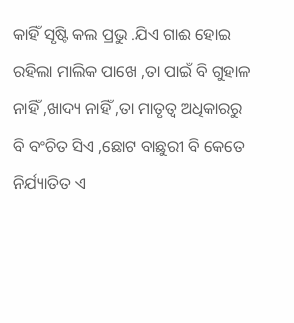କାହିଁ ସୃଷ୍ଟି କଲ ପ୍ରଭୁ .ଯିଏ ଗାଈ ହୋଇ ରହିଲା ମାଲିକ ପାଖେ ,ତା ପାଇଁ ବି ଗୁହାଳ ନାହିଁ ,ଖାଦ୍ୟ ନାହିଁ ,ତା ମାତୃତ୍ୱ ଅଧିକାରରୁ ବି ବଂଚିତ ସିଏ ,ଛୋଟ ବାଛୁରୀ ବି କେତେ ନିର୍ଯ୍ୟାତିତ ଏ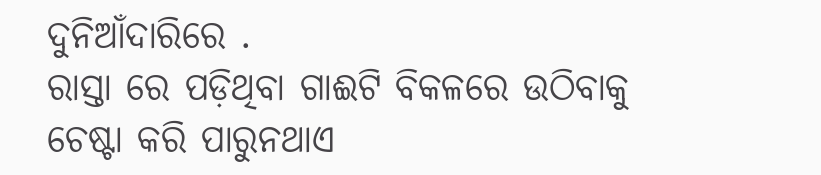ଦୁନିଆଁଦାରିରେ .
ରାସ୍ତା ରେ ପଡ଼ିଥିବା ଗାଈଟି ବିକଳରେ ଉଠିବାକୁ ଚେଷ୍ଟା କରି ପାରୁନଥାଏ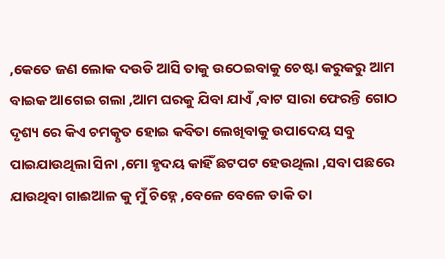,କେତେ ଜଣ ଲୋକ ଦଉଡି ଆସି ତାକୁ ଉଠେଇବାକୁ ଚେଷ୍ଟା କରୁକରୁ ଆମ ବାଇକ ଆଗେଇ ଗଲା ,ଆମ ଘରକୁ ଯିବା ଯାଏଁ ,ବାଟ ସାରା ଫେରନ୍ତି ଗୋଠ ଦୃଶ୍ୟ ରେ କିଏ ଚମତ୍କୃତ ହୋଇ କବିତା ଲେଖିବାକୁ ଉପାଦେୟ ସବୁ ପାଇଯାଉଥିଲା ସିନା ,ମୋ ହୃଦୟ କାହିଁ ଛଟପଟ ହେଉଥିଲା ,ସବା ପଛରେ ଯାଉଥିବା ଗାଈଆଳ କୁ ମୁଁ ଚିହ୍ନେ ,ବେଳେ ବେଳେ ଡାକି ତା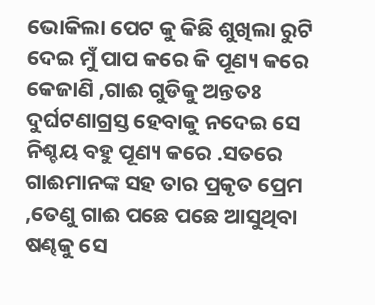ଭୋକିଲା ପେଟ କୁ କିଛି ଶୁଖିଲା ରୁଟି ଦେଇ ମୁଁ ପାପ କରେ କି ପୂଣ୍ୟ କରେ କେଜାଣି ,ଗାଈ ଗୁଡିକୁ ଅନ୍ତତଃ ଦୁର୍ଘଟଣାଗ୍ରସ୍ତ ହେବାକୁ ନଦେଇ ସେ ନିଶ୍ଚୟ ବହୁ ପୂଣ୍ୟ କରେ .ସତରେ ଗାଈମାନଙ୍କ ସହ ତାର ପ୍ରକୃତ ପ୍ରେମ ,ତେଣୁ ଗାଈ ପଛେ ପଛେ ଆସୁଥିବା ଷଣ୍ଢକୁ ସେ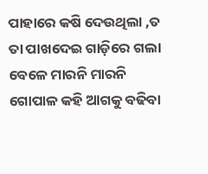ପାହାରେ କଷି ଦେଉଥିଲା ,ତ ତା ପାଖଦେଇ ଗାଡ଼ିରେ ଗଲା ବେଳେ ମାରନି ମାରନି ଗୋପାଳ କହି ଆଗକୁ ବଢିବା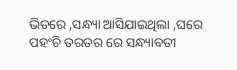ଭିତରେ ,ସନ୍ଧ୍ୟା ଆସିଯାଇଥିଲା ,ଘରେ ପହଂଚି ତରତର ରେ ସନ୍ଧ୍ୟାବତୀ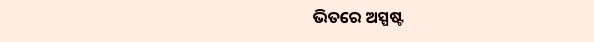ଭିତରେ ଅସ୍ପଷ୍ଟ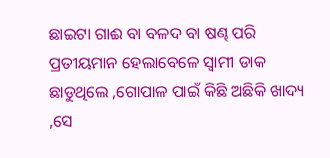ଛାଇଟା ଗାଈ ବା ବଳଦ ବା ଷଣ୍ଢ ପରି ପ୍ରତୀୟମାନ ହେଲାବେଳେ ସ୍ୱାମୀ ଡାକ ଛାଡୁଥିଲେ ,ଗୋପାଳ ପାଇଁ କିଛି ଅଛିକି ଖାଦ୍ୟ ,ସେ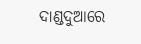ଦାଣ୍ଡଦୁଆରେ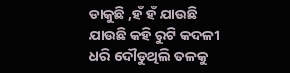ଡାକୁଛି ,ହଁ ହଁ ଯାଉଛି ଯାଉଛି କହି ରୁଟି କଦଳୀ ଧରି ଦୌଡୁଥିଲି ତଳକୁ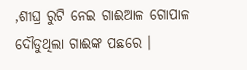,ଶୀଘ୍ର ରୁଟି ନେଇ ଗାଈଆଳ ଗୋପାଳ ଦୌଡୁଥିଲା ଗାଈଙ୍କ ପଛରେ ।